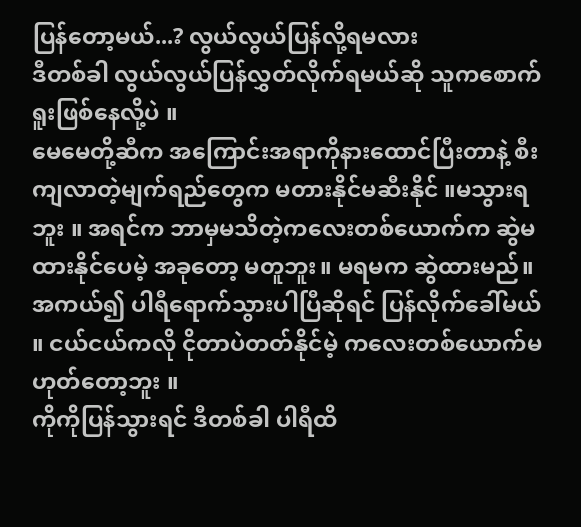ပြန်တော့မယ်...? လွယ်လွယ်ပြန်လို့ရမလား
ဒီတစ်ခါ လွယ်လွယ်ပြန်လွှတ်လိုက်ရမယ်ဆို သူကစောက်ရူးဖြစ်နေလို့ပဲ ။
မေမေတို့ဆီက အကြောင်းအရာကိုနားထောင်ပြီးတာနဲ့ စီးကျလာတဲ့မျက်ရည်တွေက မတားနိုင်မဆီးနိုင် ။မသွားရဘူး ။ အရင်က ဘာမှမသိတဲ့ကလေးတစ်ယောက်က ဆွဲမထားနိုင်ပေမဲ့ အခုတော့ မတူဘူး။ မရမက ဆွဲထားမည်။
အကယ်၍ ပါရီရောက်သွားပါပြီဆိုရင် ပြန်လိုက်ခေါ်မယ် ။ ငယ်ငယ်ကလို ငိုတာပဲတတ်နိုင်မဲ့ ကလေးတစ်ယောက်မဟုတ်တော့ဘူး ။
ကိုကိုပြန်သွားရင် ဒီတစ်ခါ ပါရီထိ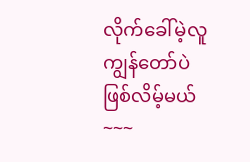လိုက်ခေါ်မဲ့လူ ကျွန်တော်ပဲ ဖြစ်လိမ့်မယ်~~~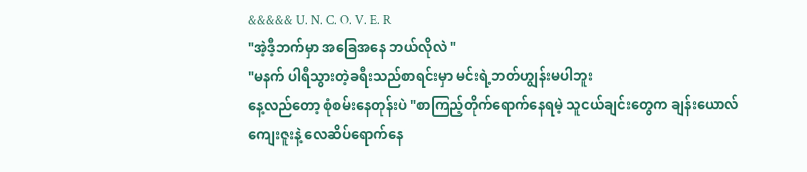&&&&& U. N. C. O. V. E. R
"အဲ့ဒီ့ဘက်မှာ အခြေအနေ ဘယ်လိုလဲ "
"မနက် ပါရီသွားတဲ့ခရီးသည်စာရင်းမှာ မင်းရဲ့ဘတ်ဟျွန်းမပါဘူး
နေ့လည်တော့ စုံစမ်းနေတုန်းပဲ "စာကြည့်တိုက်ရောက်နေရမဲ့ သူငယ်ချင်းတွေက ချန်းယောလ်ကျေးဇူးနဲ့ လေဆိပ်ရောက်နေ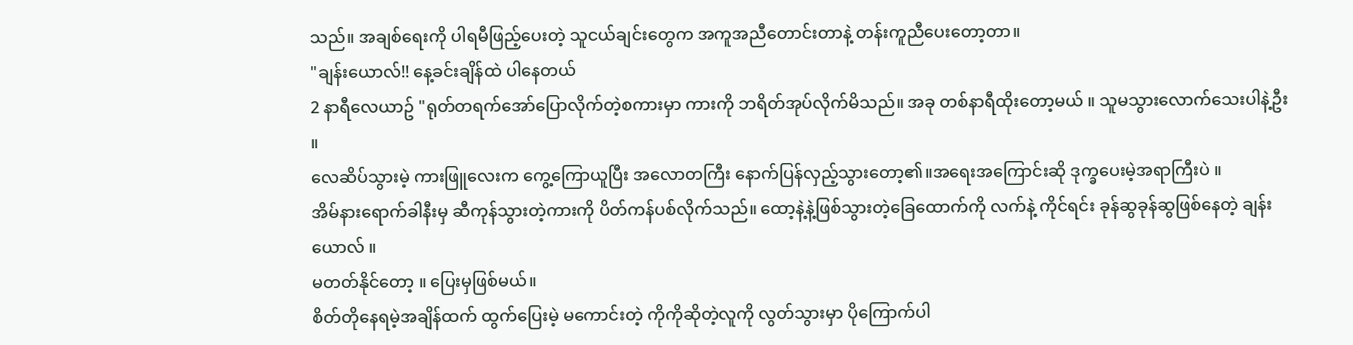သည်။ အချစ်ရေးကို ပါရမီဖြည့်ပေးတဲ့ သူငယ်ချင်းတွေက အကူအညီတောင်းတာနဲ့ တန်းကူညီပေးတော့တာ။
"ချန်းယောလ်!! နေ့ခင်းချိန်ထဲ ပါနေတယ်
2 နာရီလေယာဥ် "ရုတ်တရက်အော်ပြောလိုက်တဲ့စကားမှာ ကားကို ဘရိတ်အုပ်လိုက်မိသည်။ အခု တစ်နာရီထိုးတော့မယ် ။ သူမသွားလောက်သေးပါနဲ့ဦး ။
လေဆိပ်သွားမဲ့ ကားဖြူလေးက ကွေ့ကြောယူပြီး အလောတကြီး နောက်ပြန်လှည့်သွားတော့၏။အရေးအကြောင်းဆို ဒုက္ခပေးမဲ့အရာကြီးပဲ ။
အိမ်နားရောက်ခါနီးမှ ဆီကုန်သွားတဲ့ကားကို ပိတ်ကန်ပစ်လိုက်သည်။ ထော့နဲ့နဲ့ဖြစ်သွားတဲ့ခြေထောက်ကို လက်နဲ့ ကိုင်ရင်း ခုန်ဆွခုန်ဆွဖြစ်နေတဲ့ ချန်းယောလ် ။
မတတ်နိုင်တော့ ။ ပြေးမှဖြစ်မယ်။
စိတ်တိုနေရမဲ့အချိန်ထက် ထွက်ပြေးမဲ့ မကောင်းတဲ့ ကိုကိုဆိုတဲ့လူကို လွတ်သွားမှာ ပိုကြောက်ပါ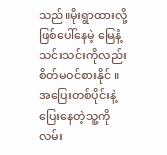သည်။မိုးရွာထားလို့ဖြစ်ပေါ်နေမဲ့ မြေနံ့သင်းသင်းကိုလည်း စိတ်မဝင်စားနိုင် ။
အပြေးတစ်ပိုင်းနဲ့ ပြေးနေတဲ့သူ့ကို လမ်း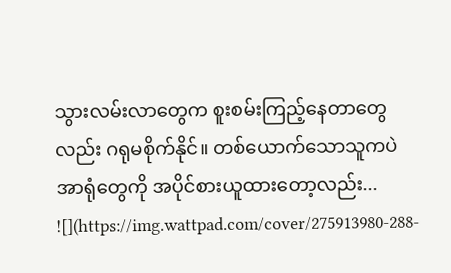သွားလမ်းလာတွေက စူးစမ်းကြည့်နေတာတွေလည်း ဂရုမစိုက်နိုင်။ တစ်ယောက်သောသူကပဲ အာရုံတွေကို အပိုင်စားယူထားတော့လည်း...
![](https://img.wattpad.com/cover/275913980-288-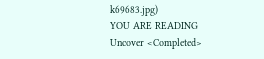k69683.jpg)
YOU ARE READING
Uncover <Completed>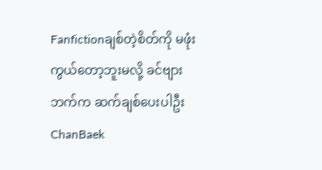Fanfictionချစ်တဲ့စိတ်ကို မဖုံးကွယ်တော့ဘူးမလို့ ခင်ဗျားဘက်က ဆက်ချစ်ပေးပါဦး ChanBaek